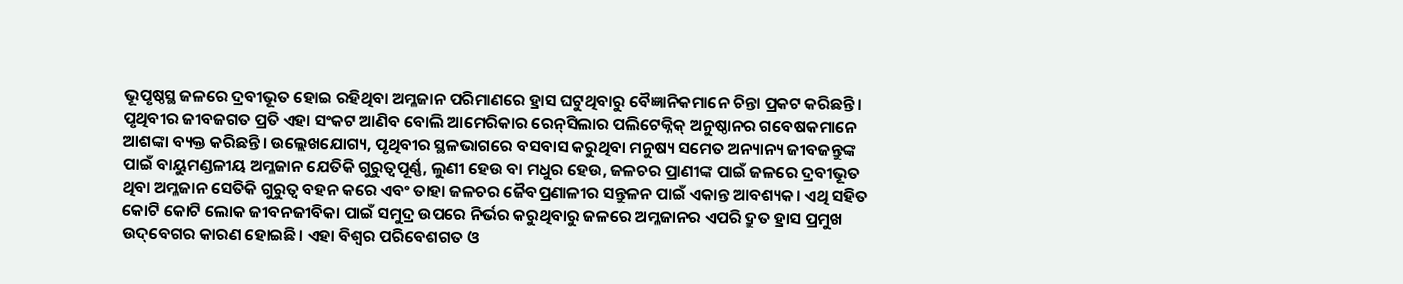ଭୂପୃଷ୍ଠସ୍ଥ ଜଳରେ ଦ୍ରବୀଭୂତ ହୋଇ ରହିଥିବା ଅମ୍ଳଜାନ ପରିମାଣରେ ହ୍ରାସ ଘଟୁଥିବାରୁ ବୈଜ୍ଞାନିକମାନେ ଚିନ୍ତା ପ୍ରକଟ କରିଛନ୍ତି। ପୃଥିବୀର ଜୀବଜଗତ ପ୍ରତି ଏହା ସଂକଟ ଆଣିବ ବୋଲି ଆମେରିକାର ରେନ୍‌ସିଲାର ପଲିଟେକ୍ନିକ୍‌ ଅନୁଷ୍ଠାନର ଗବେଷକମାନେ ଆଶଙ୍କା ବ୍ୟକ୍ତ କରିଛନ୍ତି। ଉଲ୍ଲେଖଯୋଗ୍ୟ, ପୃଥିବୀର ସ୍ଥଳଭାଗରେ ବସବାସ କରୁଥିବା ମନୁଷ୍ୟ ସମେତ ଅନ୍ୟାନ୍ୟ ଜୀବଜନ୍ତୁଙ୍କ ପାଇଁ ବାୟୁମଣ୍ଡଳୀୟ ଅମ୍ଳଜାନ ଯେତିକି ଗୁରୁତ୍ବପୂର୍ଣ୍ଣ, ଲୁଣୀ ହେଉ ବା ମଧୁର ହେଉ, ଜଳଚର ପ୍ରାଣୀଙ୍କ ପାଇଁ ଜଳରେ ଦ୍ରବୀଭୂତ ଥିବା ଅମ୍ଳଜାନ ସେତିକି ଗୁରୁତ୍ବ ବହନ କରେ ଏବଂ ତାହା ଜଳଚର ଜୈବପ୍ରଣାଳୀର ସନ୍ତୁଳନ ପାଇଁ ଏକାନ୍ତ ଆବଶ୍ୟକ। ଏଥି ସହିତ କୋଟି କୋଟି ଲୋକ ଜୀବନଜୀବିକା ପାଇଁ ସମୁଦ୍ର ଉପରେ ନିର୍ଭର କରୁଥିବାରୁ ଜଳରେ ଅମ୍ଳଜାନର ଏପରି ଦ୍ରୁତ ହ୍ରାସ ପ୍ରମୁଖ ଉଦ୍‌ବେଗର କାରଣ ହୋଇଛି। ଏହା ବିଶ୍ବର ପରିବେଶଗତ ଓ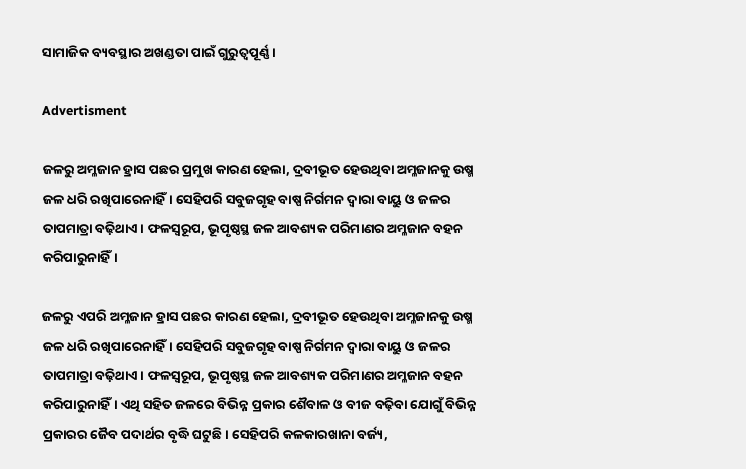ସାମାଜିକ ବ୍ୟବସ୍ଥାର ଅଖଣ୍ଡତା ପାଇଁ ଗୁରୁତ୍ବପୂର୍ଣ୍ଣ।

Advertisment

ଜଳରୁ ଅମ୍ଳଜାନ ହ୍ରାସ ପଛର ପ୍ରମୁଖ କାରଣ ହେଲା, ଦ୍ରବୀଭୂତ ହେଉଥିବା ଅମ୍ଳଜାନକୁ ଉଷ୍ମ ଜଳ ଧରି ରଖିପାରେନାହିଁ। ସେହିପରି ସବୁଜଗୃହ ବାଷ୍ପ ନିର୍ଗମନ ଦ୍ବାରା ବାୟୁ ଓ ଜଳର ତାପମାତ୍ରା ବଢ଼ିଥାଏ। ଫଳସ୍ବରୂପ, ଭୂପୃଷ୍ଠସ୍ଥ ଜଳ ଆବଶ୍ୟକ ପରିମାଣର ଅମ୍ଳଜାନ ବହନ କରିପାରୁନାହିଁ।

ଜଳରୁ ଏପରି ଅମ୍ଳଜାନ ହ୍ରାସ ପଛର କାରଣ ହେଲା, ଦ୍ରବୀଭୂତ ହେଉଥିବା ଅମ୍ଳଜାନକୁ ଉଷ୍ମ ଜଳ ଧରି ରଖିପାରେନାହିଁ। ସେହିପରି ସବୁଜଗୃହ ବାଷ୍ପ ନିର୍ଗମନ ଦ୍ବାରା ବାୟୁ ଓ ଜଳର ତାପମାତ୍ରା ବଢ଼ିଥାଏ। ଫଳସ୍ବରୂପ, ଭୂପୃଷ୍ଠସ୍ଥ ଜଳ ଆବଶ୍ୟକ ପରିମାଣର ଅମ୍ଳଜାନ ବହନ କରିପାରୁନାହିଁ। ଏଥି ସହିତ ଜଳରେ ବିଭିନ୍ନ ପ୍ରକାର ଶୈବାଳ ଓ ବୀଜ ବଢ଼ିବା ଯୋଗୁଁ ବିଭିନ୍ନ ପ୍ରକାରର ଜୈବ ପଦାର୍ଥର ବୃଦ୍ଧି ଘଟୁଛି। ସେହିପରି କଳକାରଖାନା ବର୍ଜ୍ୟ,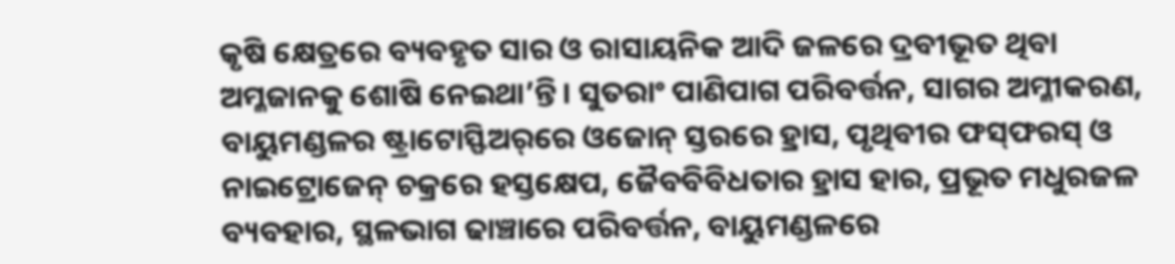କୃଷି କ୍ଷେତ୍ରରେ ବ୍ୟବହୃତ ସାର ଓ ରାସାୟନିକ ଆଦି ଜଳରେ ଦ୍ରବୀଭୂତ ଥିବା ଅମ୍ଳଜାନକୁ ଶୋଷି ନେଇଥା’ନ୍ତି। ସୁତରାଂ ପାଣିପାଗ ପରିବର୍ତ୍ତନ, ସାଗର ଅମ୍ଳୀକରଣ, ବାୟୁମଣ୍ଡଳର ଷ୍ଟ୍ରାଟୋସ୍ଫିଅର୍‌ରେ ଓଜୋନ୍ ସ୍ତରରେ ହ୍ରାସ, ପୃଥିବୀର ଫସ୍‌ଫରସ୍‌ ଓ ନାଇଟ୍ରୋଜେନ୍‌ ଚକ୍ରରେ ହସ୍ତକ୍ଷେପ, ଜୈବବିବିଧତାର ହ୍ରାସ ହାର, ପ୍ରଭୂତ ମଧୁରଜଳ ବ୍ୟବହାର, ସ୍ଥଳଭାଗ ଢାଞ୍ଚାରେ ପରିବର୍ତ୍ତନ, ବାୟୁମଣ୍ଡଳରେ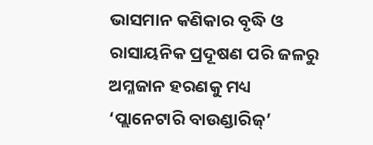ଭାସମାନ କଣିକାର ବୃଦ୍ଧି ଓ ରାସାୟନିକ ପ୍ରଦୂଷଣ ପରି ଜଳରୁ ଅମ୍ଳଜାନ ହରଣକୁ ମଧ୍ୟ ‘ପ୍ଲାନେଟାରି ବାଉଣ୍ଡାରିଜ୍‌’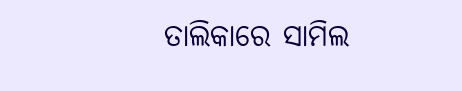ତାଲିକାରେ ସାମିଲ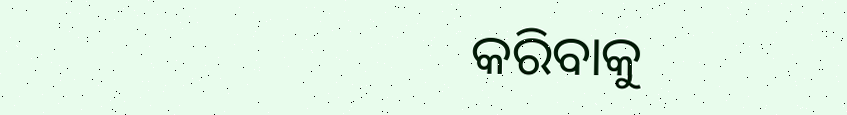କରିବାକୁ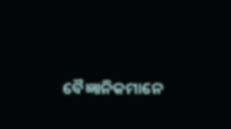ବୈଜ୍ଞାନିକମାନେ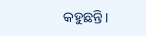କହୁଛନ୍ତି।